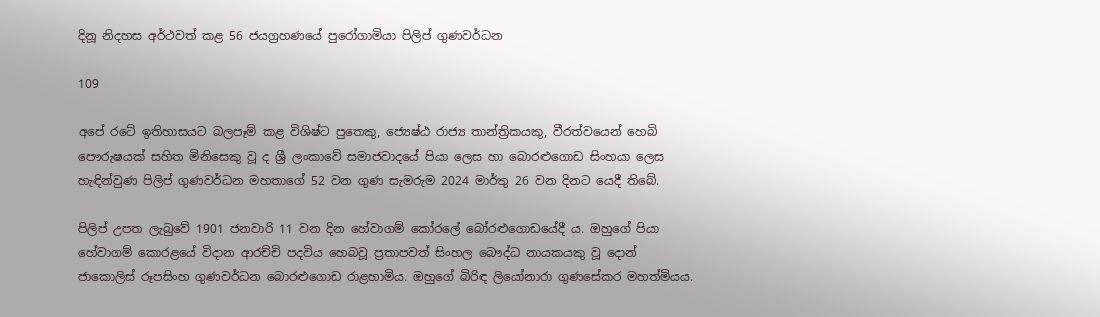දිනූ නිදහස අර්ථවත් කළ 56 ජයග්‍රහණයේ පුරෝගාමියා පිලිප් ගුණවර්ධන

109

අපේ රටේ ඉතිහාසයට බලපෑම් කළ විශිෂ්ට පුතෙකු, ජ්‍යෙෂ්ඨ රාජ්‍ය තාන්ත්‍රිකයකු, වීරත්වයෙන් හෙබි පෞරුෂයක් සහිත මිනිසෙකු වූ ද ශ්‍රී ලංකාවේ සමාජවාදයේ පියා ලෙස හා බොරළුගොඩ සිංහයා ලෙස හැඳින්වුණ පිලිප් ගුණවර්ධන මහතාගේ 52 වන ගුණ සැමරුම 2024 මාර්තු 26 වන දිනට යෙදී තිබේ.

පිලිප් උපත ලැබුවේ 1901 ජනවාරි 11 වන දින හේවාගම් කෝරලේ බෝරළුගොඩයේදී ය. ඔහුගේ පියා හේවාගම් කොරළයේ විදාන ආරච්චි පදවිය හෙබවූ ප්‍රතාපවත් සිංහල බෞද්ධ නායකයකු වූ දොන් ජාකොලිස් රූපසිංහ ගුණවර්ධන බොරළුගොඩ රාළහාමිය. ඔහුගේ බිරිඳ ලියෝනාරා ගුණසේකර මහත්මියය.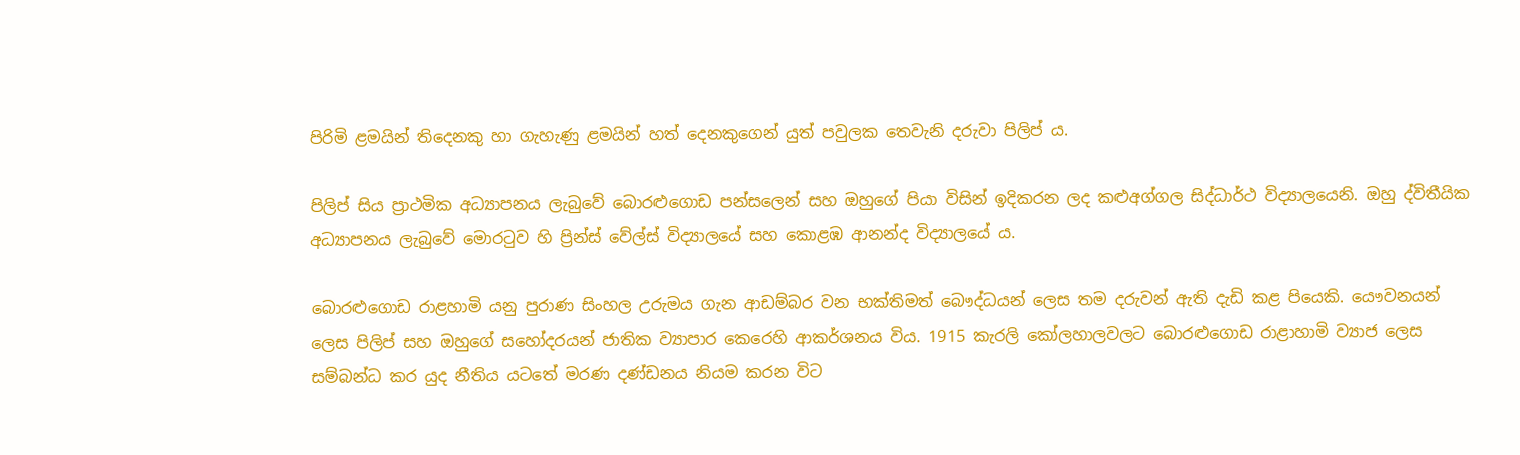පිරිමි ළමයින් තිදෙනකු හා ගැහැණු ළමයින් හත් දෙනකුගෙන් යුත් පවුලක තෙවැනි දරුවා පිලිප් ය.

පිලිප් සිය ප්‍රාථමික අධ්‍යාපනය ලැබුවේ බොරළුගොඩ පන්සලෙන් සහ ඔහුගේ පියා විසින් ඉදිකරන ලද කළුඅග්ගල සිද්ධාර්ථ විද්‍යාලයෙනි. ඔහු ද්විතීයික අධ්‍යාපනය ලැබුවේ මොරටුව හි ප්‍රින්ස් වේල්ස් විද්‍යාලයේ සහ කොළඹ ආනන්ද විද්‍යාලයේ ය.

බොරළුගොඩ රාළහාමි යනු පුරාණ සිංහල උරුමය ගැන ආඩම්බර වන භක්තිමත් බෞද්ධයන් ලෙස තම දරුවන් ඇති දැඩි කළ පියෙකි. යෞවනයන් ලෙස පිලිප් සහ ඔහුගේ සහෝදරයන් ජාතික ව්‍යාපාර කෙරෙහි ආකර්ශනය විය. 1915 කැරලි කෝලහාලවලට බොරළුගොඩ රාළාහාමි ව්‍යාජ ලෙස සම්බන්ධ කර යුද නීතිය යටතේ මරණ දණ්ඩනය නියම කරන විට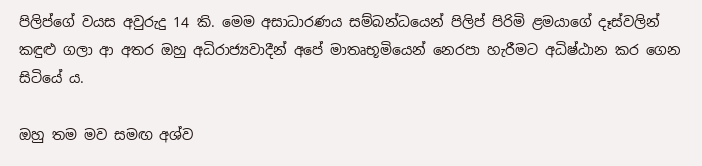පිලිප්ගේ වයස අවුරුදු 14 කි. මෙම අසාධාරණය සම්බන්ධයෙන් පිලිප් පිරිමි ළමයාගේ දෑස්වලින් කඳුළු ගලා ආ අතර ඔහු අධිරාජ්‍යවාදීන් අපේ මාතෘභූමියෙන් නෙරපා හැරීමට අධිෂ්ඨාන කර ගෙන සිටියේ ය.

ඔහු තම මව සමඟ අශ්ව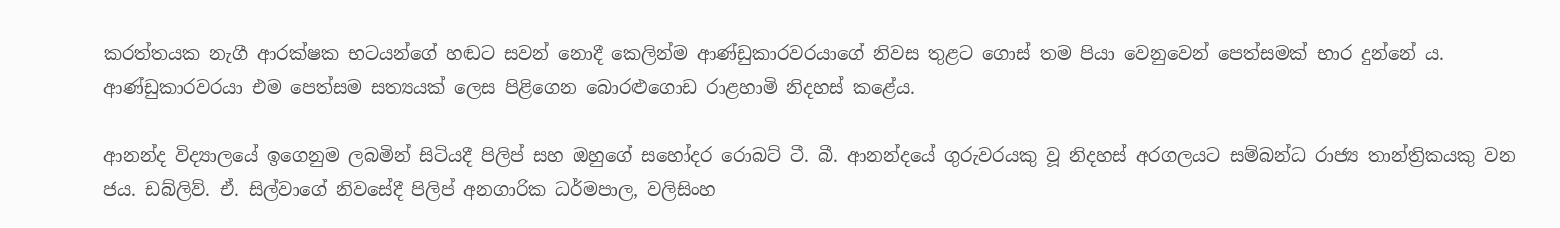කරත්තයක නැගී ආරක්ෂක භටයන්ගේ හඬට සවන් නොදී කෙලින්ම ආණ්ඩුකාරවරයාගේ නිවස තුළට ගොස් තම පියා වෙනුවෙන් පෙත්සමක් භාර දුන්නේ ය. ආණ්ඩුකාරවරයා එම පෙත්සම සත්‍යයක් ලෙස පිළිගෙන බොරළුගොඩ රාළහාමි නිදහස් කළේය.

ආනන්ද විද්‍යාලයේ ඉගෙනුම ලබමින් සිටියදී පිලිප් සහ ඔහුගේ සහෝදර රොබට් ටී. බී. ආනන්දයේ ගුරුවරයකු වූ නිදහස් අරගලයට සම්බන්ධ රාජ්‍ය තාන්ත්‍රිකයකු වන ජය. ඩබ්ලිව්. ඒ. සිල්වාගේ නිවසේදී පිලිප් අනගාරික ධර්මපාල, වලිසිංහ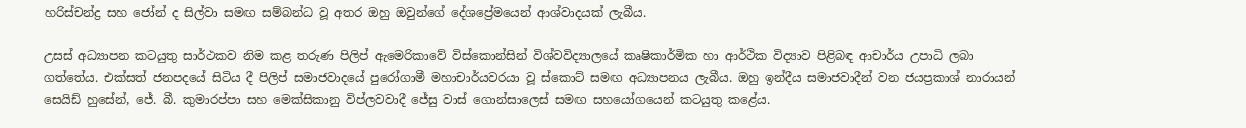හරිස්චන්ද්‍ර සහ ජෝන් ද සිල්වා සමඟ සම්බන්ධ වූ අතර ඔහු ඔවුන්ගේ දේශප්‍රේමයෙන් ආශ්වාදයක් ලැබීය.

උසස් අධ්‍යාපන කටයුතු සාර්ථකව නිම කළ තරුණ පිලිප් ඇමෙරිකාවේ විස්කොන්සින් විශ්වවිද්‍යාලයේ කෘෂිකාර්මික හා ආර්ථික විද්‍යාව පිළිබඳ ආචාර්ය උපාධි ලබා ගත්තේය. එක්සත් ජනපදයේ සිටිය දී පිලිප් සමාජවාදයේ පුරෝගාමී මහාචාර්යවරයා වූ ස්කොට් සමඟ අධ්‍යාපනය ලැබීය. ඔහු ඉන්දීය සමාජවාදීන් වන ජයප්‍රකාශ් නාරායන් සෙයිඩ් හුසේන්, ජේ. බී. කුමාරප්පා සහ මෙක්සිකානු විප්ලවවාදී ජේසු වාස් ගොන්සාලෙස් සමඟ සහයෝගයෙන් කටයුතු කළේය.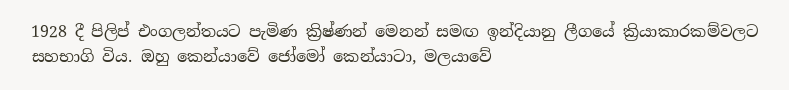1928 දී පිලිප් එංගලන්තයට පැමිණ ක්‍රිෂ්ණන් මෙනන් සමඟ ඉන්දියානු ලීගයේ ක්‍රියාකාරකම්වලට සහභාගි විය. ඔහු කෙන්යාවේ ජෝමෝ කෙන්යාටා, මලයාවේ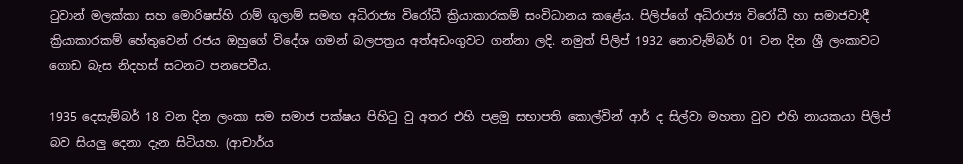ටුවාන් මලක්කා සහ මොරිෂස්හි රාම් ගූලාම් සමඟ අධිරාජ්‍ය විරෝධී ක්‍රියාකාරකම් සංවිධානය කළේය. පිලිප්ගේ අධිරාජ්‍ය විරෝධී හා සමාජවාදී ක්‍රියාකාරකම් හේතුවෙන් රජය ඔහුගේ විදේශ ගමන් බලපත්‍රය අත්අඩංගුවට ගන්නා ලදි. නමුත් පිලිප් 1932 නොවැම්බර් 01 වන දින ශ්‍රී ලංකාවට ගොඩ බැස නිදහස් සටනට පනපෙවීය.

1935 දෙසැම්බර් 18 වන දින ලංකා සම සමාජ පක්ෂය පිහිටු වු අතර එහි පළමු සභාපති කොල්වින් ආර් ද සිල්වා මහතා වුව එහි නායකයා පිලිප් බව සියලු දෙනා දැන සිටියහ. (ආචාර්ය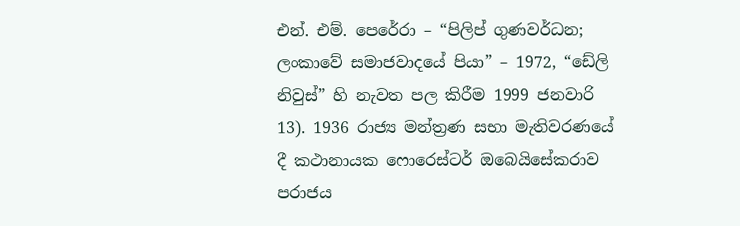එන්. එම්. පෙරේරා – “පිලිප් ගුණවර්ධන; ලංකාවේ සමාජවාදයේ පියා” – 1972, “ඩේලි නිවුස්” හි නැවත පල කිරීම 1999 ජනවාරි 13). 1936 රාජ්‍ය මන්ත්‍රණ සභා මැතිවරණයේ දී කථානායක ෆොරෙස්ටර් ඔබෙයිසේකරාව පරාජය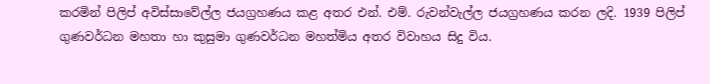කරමින් පිලිප් අවිස්සාවේල්ල ජයග්‍රහණය කළ අතර එන්. එම්. රුවන්වැල්ල ජයග්‍රහණය කරන ලදි. 1939 පිලිප් ගුණවර්ධන මහතා හා කුසුමා ගුණවර්ධන මහත්මිය අතර විවාහය සිදු විය.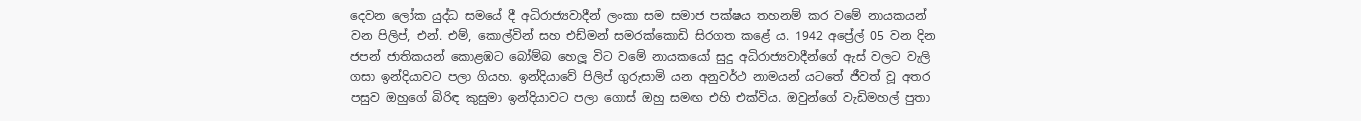දෙවන ලෝක යුද්ධ සමයේ දී අධිරාජ්‍යවාදීන් ලංකා සම සමාජ පක්ෂය තහනම් කර වමේ නායකයන් වන පිලිප්, එන්. එම්, කොල්වින් සහ එඩ්මන් සමරක්කොඩි සිරගත කළේ ය. 1942 අප්‍රේල් 05 වන දින ජපන් ජාතිකයන් කොළඹට බෝම්බ හෙලූ විට වමේ නායකයෝ සුදු අධිරාජ්‍යවාදීන්ගේ ඇස් වලට වැලි ගසා ඉන්දියාවට පලා ගියහ. ඉන්දියාවේ පිලිප් ගුරුසාමි යන අනුවර්ථ නාමයන් යටතේ ජීවත් වූ අතර පසුව ඔහුගේ බිරිඳ කුසුමා ඉන්දියාවට පලා ගොස් ඔහු සමඟ එහි එක්විය. ඔවුන්ගේ වැඩිමහල් පුතා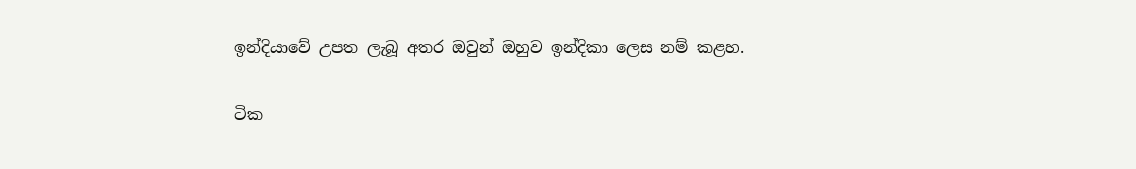ඉන්දියාවේ උපත ලැබූ අතර ඔවුන් ඔහුව ඉන්දිකා ලෙස නම් කළහ.

ටික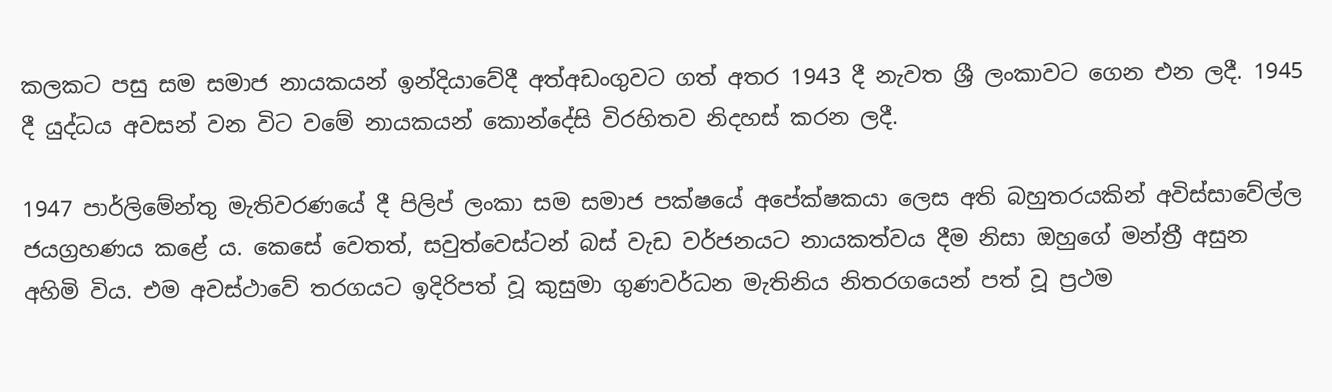කලකට පසු සම සමාජ නායකයන් ඉන්දියාවේදී අත්අඩංගුවට ගත් අතර 1943 දී නැවත ශ්‍රී ලංකාවට ගෙන එන ලදී. 1945 දී යුද්ධය අවසන් වන විට වමේ නායකයන් කොන්දේසි විරහිතව නිදහස් කරන ලදී.

1947 පාර්ලිමේන්තු මැතිවරණයේ දී පිලිප් ලංකා සම සමාජ පක්ෂයේ අපේක්ෂකයා ලෙස අති බහුතරයකින් අවිස්සාවේල්ල ජයග්‍රහණය කළේ ය. කෙසේ වෙතත්, සවුත්වෙස්ටන් බස් වැඩ වර්ජනයට නායකත්වය දීම නිසා ඔහුගේ මන්ත්‍රී අසුන අහිමි විය. එම අවස්ථාවේ තරගයට ඉදිරිපත් වූ කුසුමා ගුණවර්ධන මැතිනිය නිතරගයෙන් පත් වූ ප්‍රථම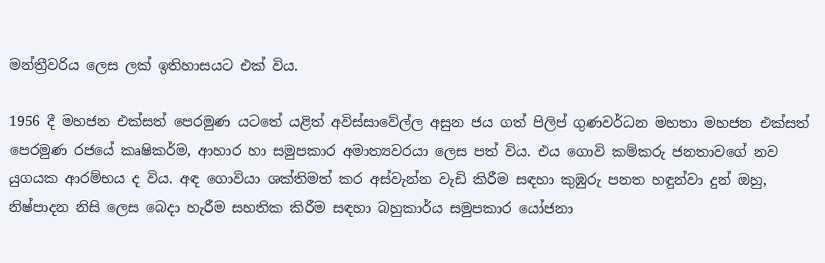මන්ත්‍රීවරිය ලෙස ලක් ඉතිහාසයට එක් විය.

1956 දී මහජන එක්සත් පෙරමුණ යටතේ යළිත් අවිස්සාවේල්ල අසුන ජය ගත් පිලිප් ගුණවර්ධන මහතා මහජන එක්සත් පෙරමුණ රජයේ කෘෂිකර්ම, ආහාර හා සමුපකාර අමාත්‍යවරයා ලෙස පත් විය. එය ගොවි කම්කරු ජනතාවගේ නව යුගයක ආරම්භය ද විය. අඳ ගොවියා ශක්තිමත් කර අස්වැන්න වැඩි කිරීම සඳහා කුඹුරු පනත හඳුන්වා දුන් ඔහු, නිෂ්පාදන නිසි ලෙස බෙදා හැරීම සහතික කිරීම සඳහා බහුකාර්ය සමුපකාර යෝජනා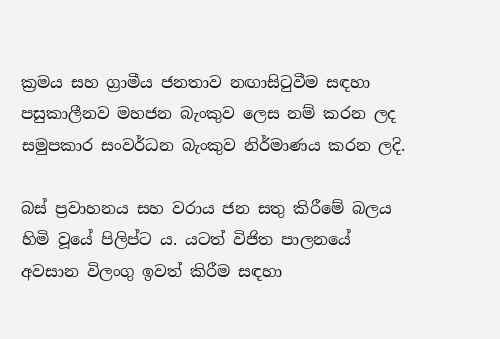ක්‍රමය සහ ග්‍රාමීය ජනතාව නඟාසිටුවීම සඳහා පසුකාලීනව මහජන බැංකුව ලෙස නම් කරන ලද සමුපකාර සංවර්ධන බැංකුව නිර්මාණය කරන ලදි.

බස් ප්‍රවාහනය සහ වරාය ජන සතු කිරීමේ බලය හිමි වූයේ පිලිප්ට ය. යටත් විජිත පාලනයේ අවසාන විලංගු ඉවත් කිරීම සඳහා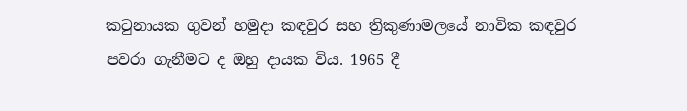කටුනායක ගුවන් හමුදා කඳවුර සහ ත්‍රිකුණාමලයේ නාවික කඳවුර පවරා ගැනීමට ද ඔහු දායක විය. 1965 දී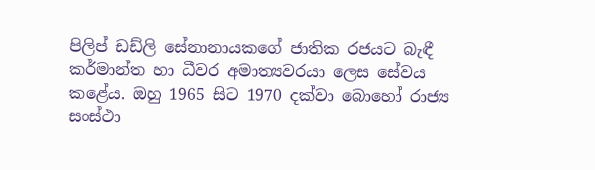පිලිප් ඩඩ්ලි සේනානායකගේ ජාතික රජයට බැඳී කර්මාන්ත හා ධීවර අමාත්‍යවරයා ලෙස සේවය කළේය. ඔහු 1965 සිට 1970 දක්වා බොහෝ රාජ්‍ය සංස්ථා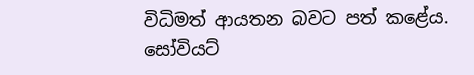විධිමත් ආයතන බවට පත් කළේය. සෝවියට්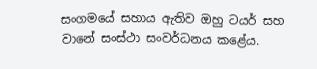සංගමයේ සහාය ඇතිව ඔහු ටයර් සහ වානේ සංස්ථා සංවර්ධනය කළේය.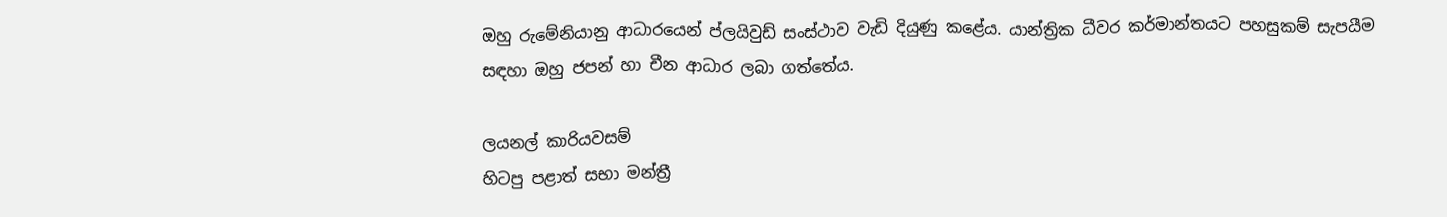ඔහු රුමේනියානු ආධාරයෙන් ප්ලයිවුඩ් සංස්ථාව වැඩි දියුණු කළේය. යාන්ත්‍රික ධීවර කර්මාන්තයට පහසුකම් සැපයීම සඳහා ඔහු ජපන් හා චීන ආධාර ලබා ගත්තේය.

ලයනල් කාරියවසම්
හිටපු පළාත් සභා මන්ත්‍රී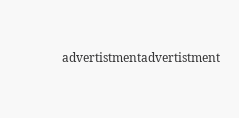advertistmentadvertistment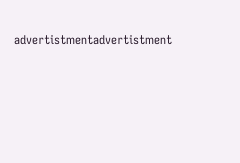advertistmentadvertistment